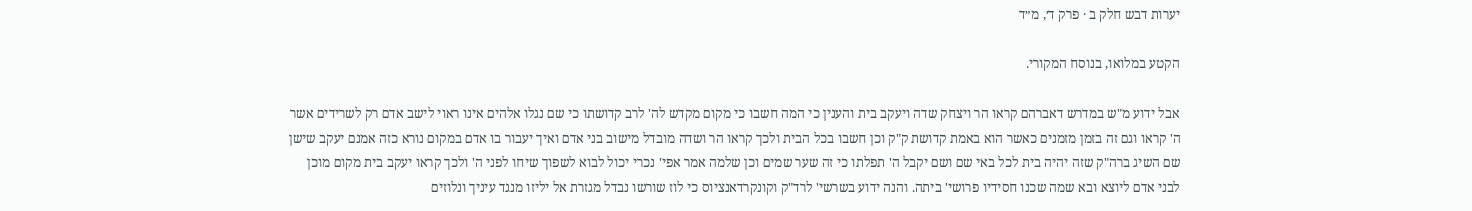יערות דבש חלק ב · פרק ד׳, מ״ד

הקטע במלואו, בנוסח המקורי.

אבל ידוע מ"ש במדרש דאברהם קראו הר ויצחק שדה ויעקב בית והענין כי המה חשבו כי מקום מקדש לה' לרב קדושתו כי שם נגלו אלהים אינו ראוי לישב אדם רק לשרידים אשר ה' קראו וגם זה בזמן מזמנים כאשר הוא באמת קדושת ק"ק וכן חשבו בכל הבית ולכך קראו הר ושדה מובדל מישוב בני אדם ואיך יעבור בו אדם במקום נורא כזה אמנם יעקב שישן שם השיג ברה"ק שזה יהיה בית לכל באי שם ושם יקבל ה' תפלתו כי זה שער שמים וכן שלמה אמר אפי' נכרי יכול לבוא לשפוך שיחו לפני ה' ולכך קראו יעקב בית מקום מוכן לבני אדם ליוצא ובא שמה שכנו חסידיו פרושי' ביתה. והנה ידוע בשרשי' לרד"ק וקונקרדאנציוס כי לוז שורשו נבדל מגזרת אל יליזו מנגד עיניך ונלוזים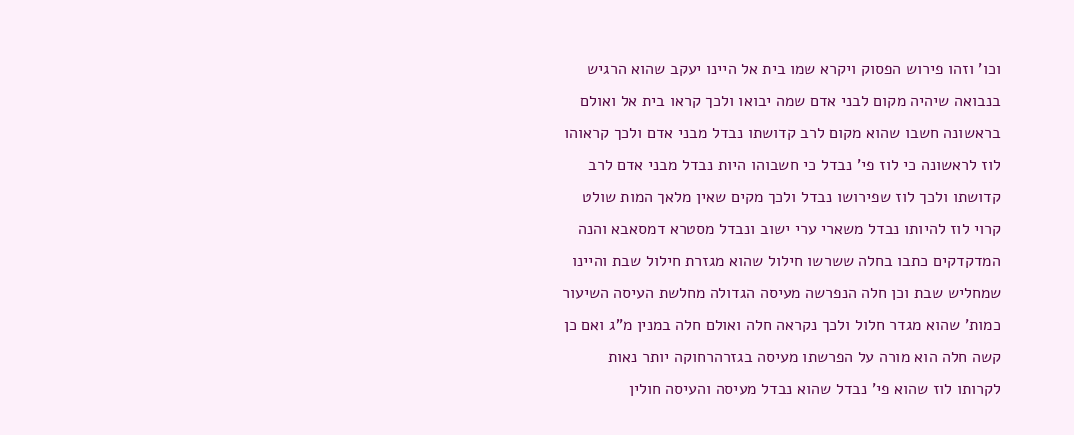וכו' וזהו פירוש הפסוק ויקרא שמו בית אל היינו יעקב שהוא הרגיש בנבואה שיהיה מקום לבני אדם שמה יבואו ולכך קראו בית אל ואולם בראשונה חשבו שהוא מקום לרב קדושתו נבדל מבני אדם ולכך קראוהו לוז לראשונה כי לוז פי' נבדל כי חשבוהו היות נבדל מבני אדם לרב קדושתו ולכך לוז שפירושו נבדל ולכך מקים שאין מלאך המות שולט קרוי לוז להיותו נבדל משארי ערי ישוב ונבדל מסטרא דמסאבא והנה המדקדקים כתבו בחלה ששרשו חילול שהוא מגזרת חילול שבת והיינו שמחליש שבת וכן חלה הנפרשה מעיסה הגדולה מחלשת העיסה השיעור כמות' שהוא מגדר חלול ולכך נקראה חלה ואולם חלה במנין מ"ג ואם כן קשה חלה הוא מורה על הפרשתו מעיסה בגזרהרחוקה יותר נאות לקרותו לוז שהוא פי' נבדל שהוא נבדל מעיסה והעיסה חולין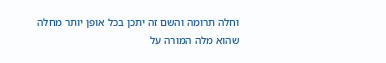וחלה תרומה והשם זה יתכן בכל אופן יותר מחלה שהוא מלה המורה על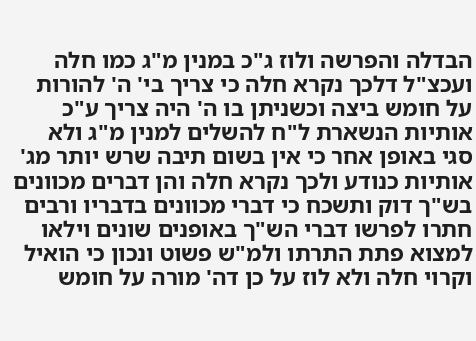הבדלה והפרשה ולוז ג"כ במנין מ"ג כמו חלה ועכצ"ל דלכך נקרא חלה כי צריך בי' ה' להורות על חומש ביצה וכשניתן בו ה' היה צריך ע"כ אותיות הנשארת ל"ח להשלים למנין מ"ג ולא סגי באופן אחר כי אין בשום תיבה שרש יותר מג' אותיות כנודע ולכך נקרא חלה והן דברים מכוונים בש"ך דוק ותשכח כי דברי מכוונים בדבריו ורבים חתרו לפרשו דברי הש"ך באופנים שונים וילאו למצוא פתת התרתו ולמ"ש פשוט ונכון כי הואיל וקרוי חלה ולא לוז על כן דה' מורה על חומש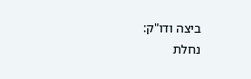ביצה ודו"ק:
נחלת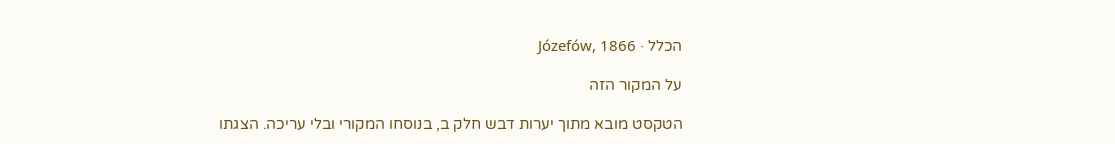הכלל · Józefów, 1866

על המקור הזה

הטקסט מובא מתוך יערות דבש חלק ב, בנוסחו המקורי ובלי עריכה. הצגתו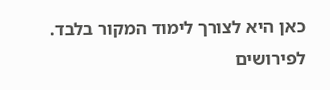כאן היא לצורך לימוד המקור בלבד. לפירושים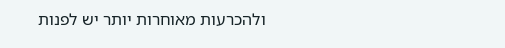ולהכרעות מאוחרות יותר יש לפנות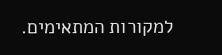למקורות המתאימים.